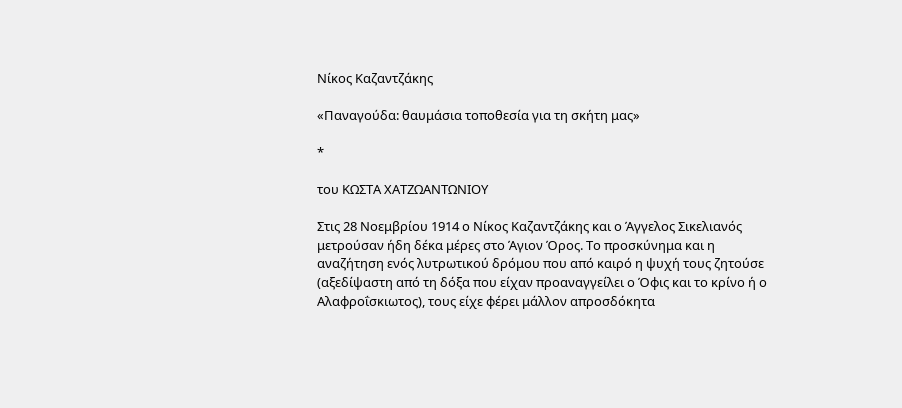Νίκος Καζαντζάκης

«Παναγούδα: θαυμάσια τοποθεσία για τη σκήτη μας»

*

του ΚΩΣΤΑ ΧΑΤΖΩΑΝΤΩΝΙΟΥ

Στις 28 Νοεμβρίου 1914 ο Νίκος Καζαντζάκης και ο Άγγελος Σικελιανός μετρούσαν ήδη δέκα μέρες στο Άγιον Όρος. Το προσκύνημα και η αναζήτηση ενός λυτρωτικού δρόμου που από καιρό η ψυχή τους ζητούσε (αξεδίψαστη από τη δόξα που είχαν προαναγγείλει ο Όφις και το κρίνο ή ο Αλαφροΐσκιωτος), τους είχε φέρει μάλλον απροσδόκητα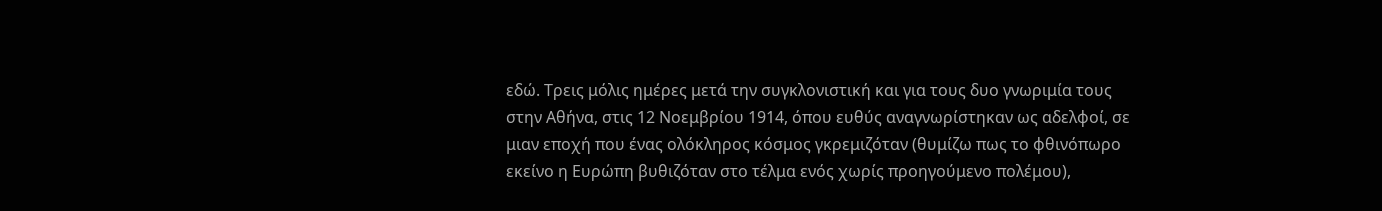εδώ. Τρεις μόλις ημέρες μετά την συγκλονιστική και για τους δυο γνωριμία τους στην Αθήνα, στις 12 Νοεμβρίου 1914, όπου ευθύς αναγνωρίστηκαν ως αδελφοί, σε μιαν εποχή που ένας ολόκληρος κόσμος γκρεμιζόταν (θυμίζω πως το φθινόπωρο εκείνο η Ευρώπη βυθιζόταν στο τέλμα ενός χωρίς προηγούμενο πολέμου),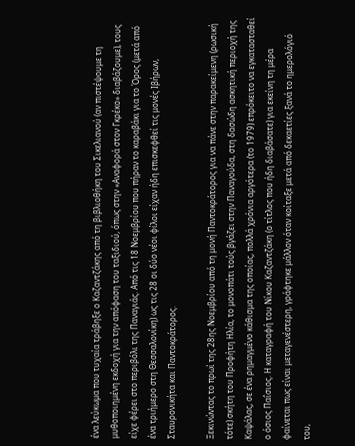ένα λεύκωμα που τυχαία τράβηξε ο Καζαντζάκης από τη βιβλιοθήκη του Σικελιανού (αν πιστέψουμε τη μυθοποιημένη εκδοχή για την απόφαση του ταξιδιού, όπως στην «Αναφορά στον Γκρέκο» διαβάζουμε), τους είχε φέρει στο περιβόλι της Παναγιάς. Από τις 18 Νοεμβρίου που πήραν το καραβάκι για το Όρος (μετά από ένα τριήμερο στη Θεσσαλονίκη) ως τις 28 οι δύο νέοι φίλοι είχαν ήδη επισκεφθεί τις μονές Ιβήρων, Σταυρονικήτα και Παντοκράτορος.

Ξεκινώντας το πρωί της 28ης Νοεμβρίου από τη μονή Παντοκράτορος για να πάνε στην παρακείμενη (ρωσική τότε) σκήτη του Προφήτη Ηλία, το μονοπάτι τούς βγάζει στην Παναγούδα, στη δασώδη ασκητική περιοχή της Καψάλας, σε ένα ρημαγμένο κάθισμα της οποίας, πολλά χρόνια αργότερα (το 1979) επρόκειτο να εγκατασταθεί ο όσιος Παΐσιος. Η καταγραφή του Νίκου Καζαντζάκη (ο τίτλος που ήδη διαβάσατε) για εκείνη τη μέρα φαίνεται πως είναι μεταγενέστερη, γράφτηκε μάλλον όταν κοίταξε μετά από δεκαετίες ξανά το ημερολόγιό του,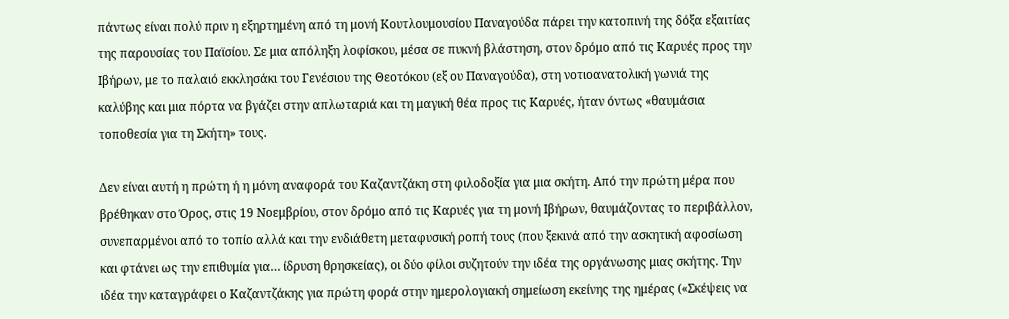πάντως είναι πολύ πριν η εξηρτημένη από τη μονή Κουτλουμουσίου Παναγούδα πάρει την κατοπινή της δόξα εξαιτίας της παρουσίας του Παϊσίου. Σε μια απόληξη λοφίσκου, μέσα σε πυκνή βλάστηση, στον δρόμο από τις Καρυές προς την Ιβήρων, με το παλαιό εκκλησάκι του Γενέσιου της Θεοτόκου (εξ ου Παναγούδα), στη νοτιοανατολική γωνιά της καλύβης και μια πόρτα να βγάζει στην απλωταριά και τη μαγική θέα προς τις Καρυές, ήταν όντως «θαυμάσια τοποθεσία για τη Σκήτη» τους.

Δεν είναι αυτή η πρώτη ή η μόνη αναφορά του Καζαντζάκη στη φιλοδοξία για μια σκήτη. Από την πρώτη μέρα που βρέθηκαν στο Όρος, στις 19 Νοεμβρίου, στον δρόμο από τις Καρυές για τη μονή Ιβήρων, θαυμάζοντας το περιβάλλον, συνεπαρμένοι από το τοπίο αλλά και την ενδιάθετη μεταφυσική ροπή τους (που ξεκινά από την ασκητική αφοσίωση και φτάνει ως την επιθυμία για… ίδρυση θρησκείας), οι δύο φίλοι συζητούν την ιδέα της οργάνωσης μιας σκήτης. Την ιδέα την καταγράφει ο Καζαντζάκης για πρώτη φορά στην ημερολογιακή σημείωση εκείνης της ημέρας («Σκέψεις να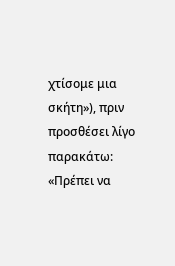χτίσομε μια σκήτη»), πριν προσθέσει λίγο παρακάτω: «Πρέπει να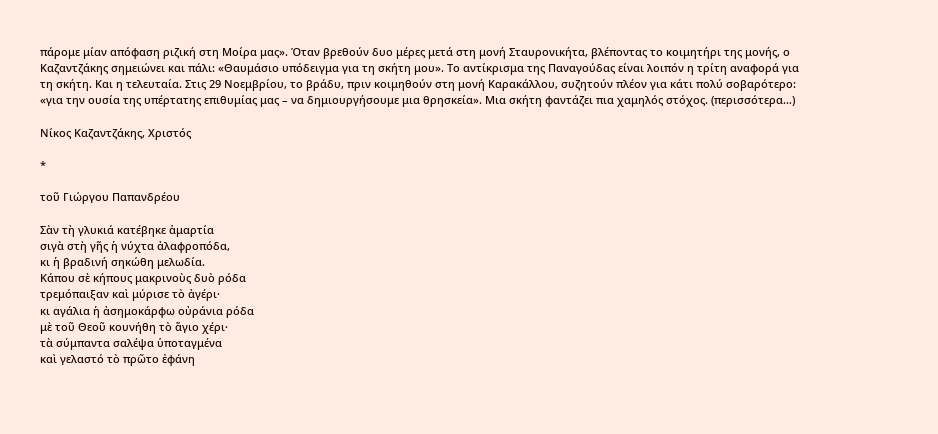πάρομε μίαν απόφαση ριζική στη Μοίρα μας». Όταν βρεθούν δυο μέρες μετά στη μονή Σταυρονικήτα, βλέποντας το κοιμητήρι της μονής, ο Καζαντζάκης σημειώνει και πάλι: «Θαυμάσιο υπόδειγμα για τη σκήτη μου». Το αντίκρισμα της Παναγούδας είναι λοιπόν η τρίτη αναφορά για τη σκήτη. Και η τελευταία. Στις 29 Νοεμβρίου, το βράδυ, πριν κοιμηθούν στη μονή Καρακάλλου, συζητούν πλέον για κάτι πολύ σοβαρότερο: «για την ουσία της υπέρτατης επιθυμίας μας – να δημιουργήσουμε μια θρησκεία». Μια σκήτη φαντάζει πια χαμηλός στόχος. (περισσότερα…)

Νίκος Καζαντζάκης, Χριστός

*

τοῦ Γιώργου Παπανδρέου

Σὰν τὴ γλυκιά κατέβηκε ἁμαρτία
σιγὰ στὴ γῆς ἡ νύχτα ἀλαφροπόδα,
κι ἡ βραδινή σηκώθη μελωδία.
Κάπου σὲ κήπους μακρινοὺς δυὸ ρόδα
τρεμόπαιξαν καὶ μύρισε τὸ ἀγέρι·
κι αγάλια ἡ ἀσημοκάρφω οὐράνια ρόδα
μὲ τοῦ Θεοῦ κουνήθη τὸ ἅγιο χέρι·
τὰ σύμπαντα σαλέψα ὑποταγμένα
καὶ γελαστό τὸ πρῶτο ἐφάνη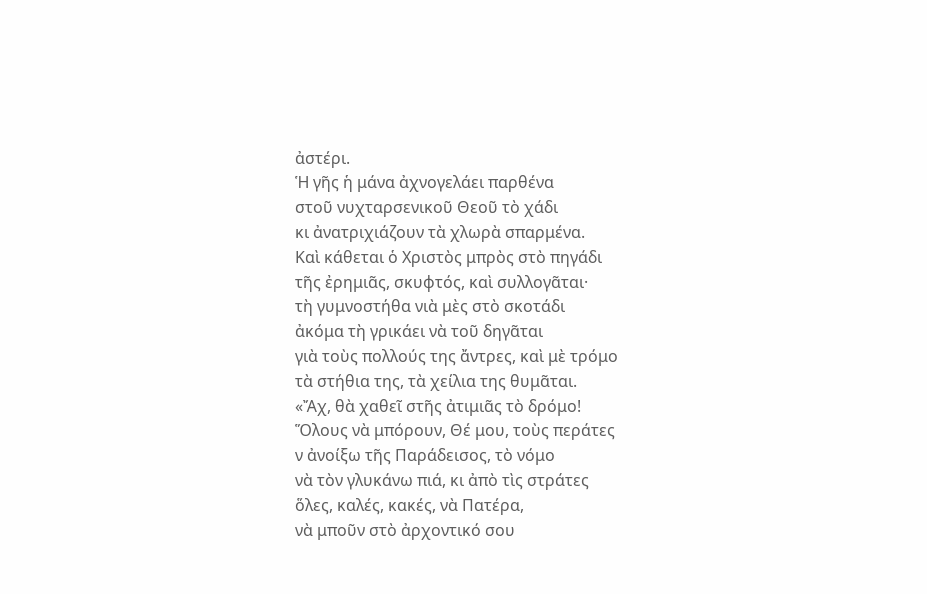ἀστέρι.
Ἡ γῆς ἡ μάνα ἀχνογελάει παρθένα
στοῦ νυχταρσενικοῦ Θεοῦ τὸ χάδι
κι ἀνατριχιάζουν τὰ χλωρὰ σπαρμένα.
Καὶ κάθεται ὁ Χριστὸς μπρὸς στὸ πηγάδι
τῆς ἐρημιᾶς, σκυφτός, καὶ συλλογᾶται·
τὴ γυμνοστήθα νιὰ μὲς στὸ σκοτάδι
ἀκόμα τὴ γρικάει νὰ τοῦ δηγᾶται
γιὰ τοὺς πολλούς της ἄντρες, καὶ μὲ τρόμο
τὰ στήθια της, τὰ χείλια της θυμᾶται.
«Ἄχ, θὰ χαθεῖ στῆς ἀτιμιᾶς τὸ δρόμο!
Ὅλους νὰ μπόρουν, Θέ μου, τοὺς περάτες
ν ἀνοίξω τῆς Παράδεισος, τὸ νόμο
νὰ τὸν γλυκάνω πιά, κι ἀπὸ τὶς στράτες
ὅλες, καλές, κακές, νὰ Πατέρα,
νὰ μποῦν στὸ ἀρχοντικό σου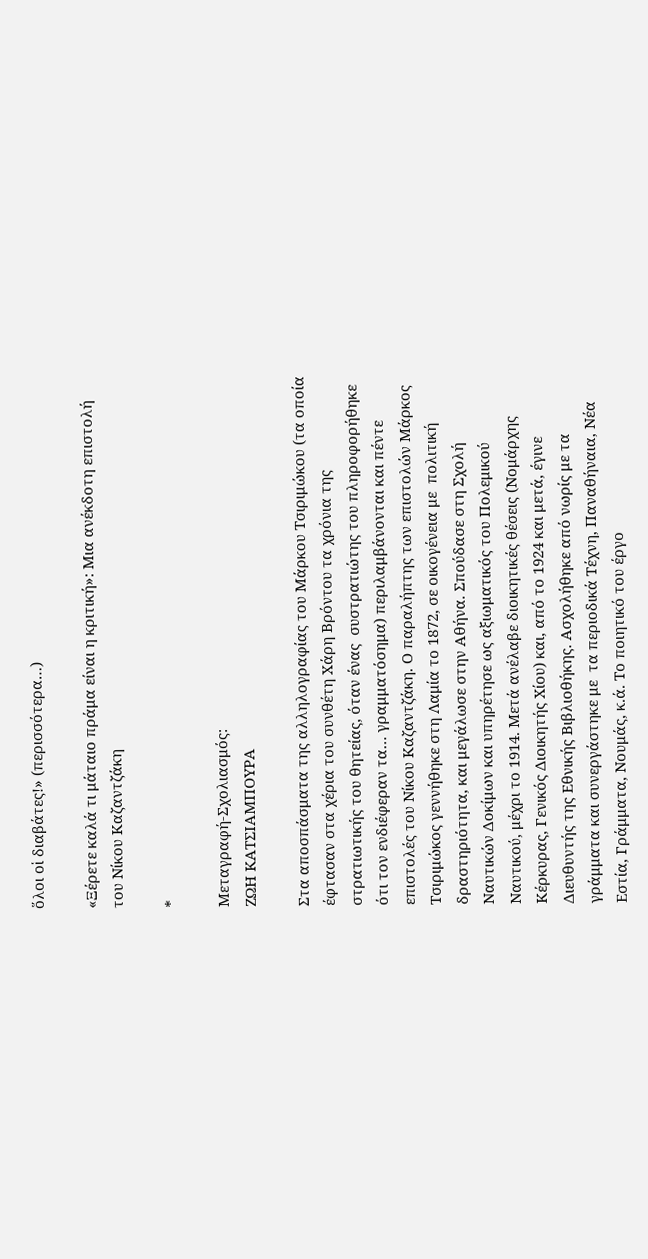ὅλοι οἱ διαβάτες!» (περισσότερα…)

«Ξέρετε καλά τι μάταιο πράμα είναι η κριτική»: Μια ανέκδοτη επιστολή του Νίκου Καζαντζάκη

*

Μεταγραφή-Σχολιασμός:
ΖΩΗ ΚΑΤΣΙΑΜΠΟΥΡΑ

Στα αποσπάσματα της αλληλογραφίας του Μάρκου Τσιριμώκου (τα οποία έφτασαν στα χέρια του συνθέτη Χάρη Βρόντου τα χρόνια της στρατιωτικής του θητείας, όταν ένας  συστρατιώτης του πληροφορήθηκε ότι τον ενδιέφεραν τα… γραμματόσημα) περιλαμβάνονται και πέντε επιστολές του Νίκου Καζαντζάκη. Ο παραλήπτης των επιστολών Μάρκος Τσιριμώκος γεννήθηκε στη Λαμία το 1872, σε οικογένεια με  πολιτική δραστηριότητα, και μεγάλωσε στην Αθήνα. Σπούδασε στη Σχολή Ναυτικών Δοκίμων και υπηρέτησε ως αξιωματικός του Πολεμικού Ναυτικού, μέχρι το 1914. Μετά ανέλαβε διοικητικές θέσεις (Νομάρχης Κέρκυρας, Γενικός Διοικητής Χίου) και, από το 1924 και μετά, έγινε Διευθυντής της Εθνικής Βιβλιοθήκης. Ασχολήθηκε από νωρίς με τα γράμματα και συνεργάστηκε με  τα περιοδικά Τέχνη, Παναθήναια, Νέα Εστία, Γράμματα, Νουμάς, κ.ά. Το ποιητικό του έργο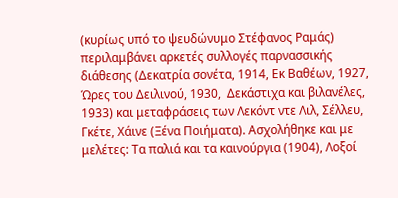(κυρίως υπό το ψευδώνυμο Στέφανος Ραμάς) περιλαμβάνει αρκετές συλλογές παρνασσικής διάθεσης (Δεκατρία σονέτα, 1914, Εκ Βαθέων, 1927, Ώρες του Δειλινού, 1930,  Δεκάστιχα και βιλανέλες, 1933) και μεταφράσεις των Λεκόντ ντε Λιλ, Σέλλευ, Γκέτε, Χάινε (Ξένα Ποιήματα). Ασχολήθηκε και με μελέτες: Τα παλιά και τα καινούργια (1904), Λοξοί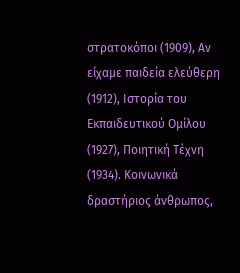στρατοκόποι (1909), Αν είχαμε παιδεία ελεύθερη (1912), Ιστορία του Εκπαιδευτικού Ομίλου (1927), Ποιητική Τέχνη (1934). Κοινωνικά δραστήριος άνθρωπος,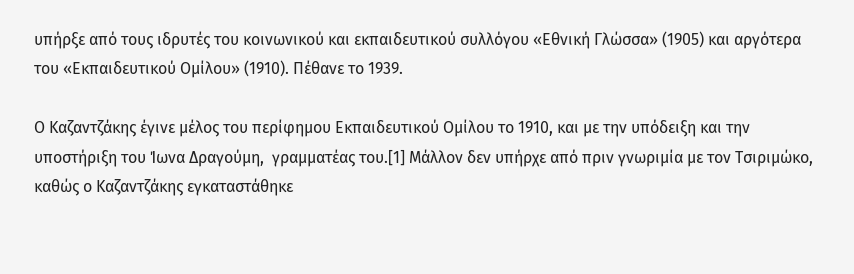υπήρξε από τους ιδρυτές του κοινωνικού και εκπαιδευτικού συλλόγου «Εθνική Γλώσσα» (1905) και αργότερα του «Εκπαιδευτικού Ομίλου» (1910). Πέθανε το 1939.

Ο Καζαντζάκης έγινε μέλος του περίφημου Εκπαιδευτικού Ομίλου το 1910, και με την υπόδειξη και την υποστήριξη του Ίωνα Δραγούμη,  γραμματέας του.[1] Μάλλον δεν υπήρχε από πριν γνωριμία με τον Τσιριμώκο, καθώς ο Καζαντζάκης εγκαταστάθηκε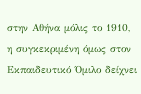στην Αθήνα μόλις το 1910,  η συγκεκριμένη όμως στον Εκπαιδευτικό Όμιλο δείχνει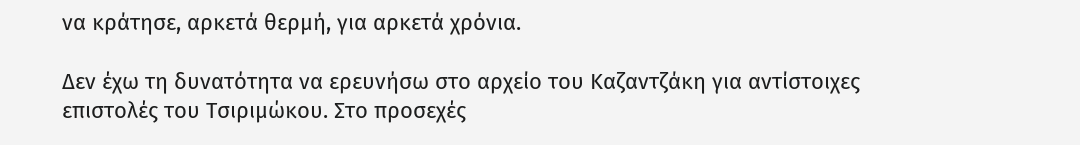να κράτησε, αρκετά θερμή, για αρκετά χρόνια.

Δεν έχω τη δυνατότητα να ερευνήσω στο αρχείο του Καζαντζάκη για αντίστοιχες επιστολές του Τσιριμώκου. Στο προσεχές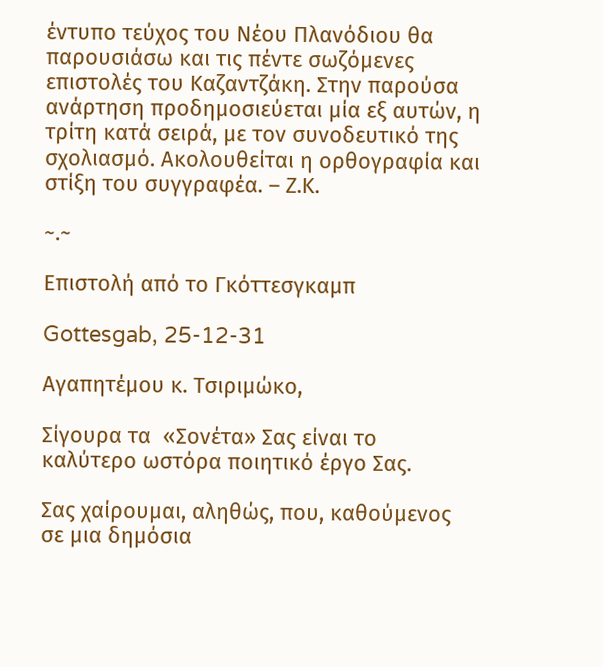έντυπο τεύχος του Νέου Πλανόδιου θα παρουσιάσω και τις πέντε σωζόμενες επιστολές του Καζαντζάκη. Στην παρούσα ανάρτηση προδημοσιεύεται μία εξ αυτών, η τρίτη κατά σειρά, με τον συνοδευτικό της σχολιασμό. Ακολουθείται η ορθογραφία και στίξη του συγγραφέα. – Ζ.Κ.

~.~

Επιστολή από το Γκόττεσγκαμπ

Gottesgab, 25-12-31

Αγαπητέμου κ. Τσιριμώκο,

Σίγουρα τα  «Σονέτα» Σας είναι το καλύτερο ωστόρα ποιητικό έργο Σας.

Σας χαίρουμαι, αληθώς, που, καθούμενος σε μια δημόσια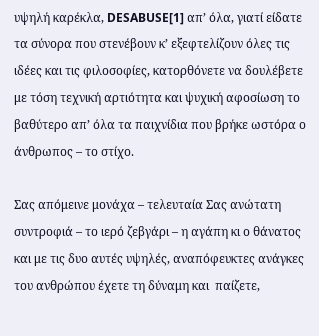υψηλή καρέκλα, DESABUSE[1] απ’ όλα, γιατί είδατε τα σύνορα που στενέβουν κ’ εξεφτελίζουν όλες τις ιδέες και τις φιλοσοφίες, κατορθόνετε να δουλέβετε με τόση τεχνική αρτιότητα και ψυχική αφοσίωση το βαθύτερο απ’ όλα τα παιχνίδια που βρήκε ωστόρα ο άνθρωπος – το στίχο.

Σας απόμεινε μονάχα – τελευταία Σας ανώτατη συντροφιά – το ιερό ζεβγάρι – η αγάπη κι ο θάνατος και με τις δυο αυτές υψηλές, αναπόφευκτες ανάγκες του ανθρώπου έχετε τη δύναμη και  παίζετε,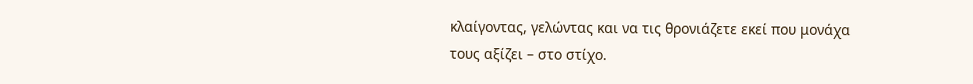κλαίγοντας, γελώντας και να τις θρονιάζετε εκεί που μονάχα τους αξίζει – στο στίχο.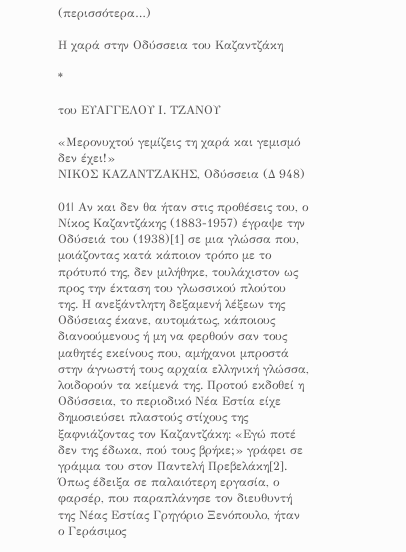(περισσότερα…)

Η χαρά στην Οδύσσεια του Καζαντζάκη

*

του ΕΥΑΓΓΕΛΟΥ Ι. ΤΖΑΝΟΥ

«Μερονυχτού γεμίζεις τη χαρά και γεμισμό δεν έχει!»
ΝΙΚΟΣ ΚΑΖΑΝΤΖΑΚΗΣ, Οδύσσεια (Δ 948)

01| Αν και δεν θα ήταν στις προθέσεις του, ο Νίκος Καζαντζάκης (1883-1957) έγραψε την Οδύσειά του (1938)[1] σε μια γλώσσα που, μοιάζοντας κατά κάποιον τρόπο με το πρότυπό της, δεν μιλήθηκε, τουλάχιστον ως προς την έκταση του γλωσσικού πλούτου της. Η ανεξάντλητη δεξαμενή λέξεων της Οδύσειας έκανε, αυτομάτως, κάποιους διανοούμενους ή μη να φερθούν σαν τους μαθητές εκείνους που, αμήχανοι μπροστά στην άγνωστή τους αρχαία ελληνική γλώσσα, λοιδορούν τα κείμενά της. Προτού εκδοθεί η Οδύσσεια, το περιοδικό Νέα Εστία είχε δημοσιεύσει πλαστούς στίχους της ξαφνιάζοντας τον Καζαντζάκη: «Εγώ ποτέ δεν της έδωκα, πού τους βρήκε;» γράφει σε γράμμα του στον Παντελή Πρεβελάκη[2]. Όπως έδειξα σε παλαιότερη εργασία, ο φαρσέρ, που παραπλάνησε τον διευθυντή της Νέας Εστίας Γρηγόριο Ξενόπουλο, ήταν ο Γεράσιμος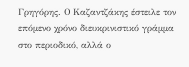Γρηγόρης. Ο Καζαντζάκης έστειλε τον επόμενο χρόνο διευκρινιστικό γράμμα στο περιοδικό, αλλά ο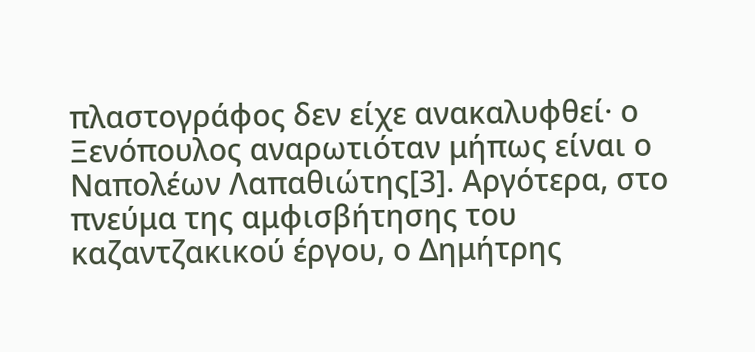πλαστογράφος δεν είχε ανακαλυφθεί· ο Ξενόπουλος αναρωτιόταν μήπως είναι ο Ναπολέων Λαπαθιώτης[3]. Αργότερα, στο πνεύμα της αμφισβήτησης του καζαντζακικού έργου, ο Δημήτρης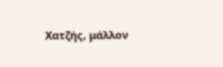Χατζής, μάλλον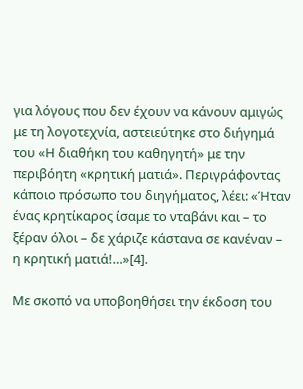για λόγους που δεν έχουν να κάνουν αμιγώς με τη λογοτεχνία, αστειεύτηκε στο διήγημά του «Η διαθήκη του καθηγητή» με την περιβόητη «κρητική ματιά». Περιγράφοντας κάποιο πρόσωπο του διηγήματος, λέει: «Ήταν ένας κρητίκαρος ίσαμε το νταβάνι και – το ξέραν όλοι – δε χάριζε κάστανα σε κανέναν – η κρητική ματιά!…»[4].

Με σκοπό να υποβοηθήσει την έκδοση του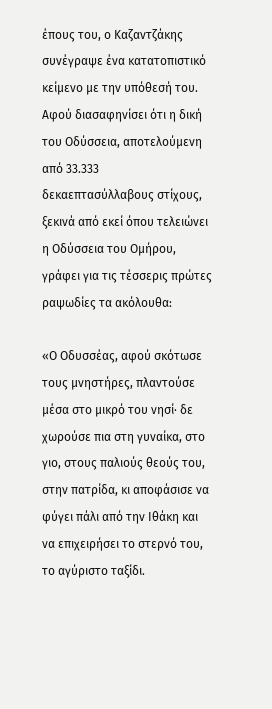έπους του, ο Καζαντζάκης συνέγραψε ένα κατατοπιστικό κείμενο με την υπόθεσή του. Αφού διασαφηνίσει ότι η δική του Οδύσσεια, αποτελούμενη από 33.333 δεκαεπτασύλλαβους στίχους, ξεκινά από εκεί όπου τελειώνει η Οδύσσεια του Ομήρου, γράφει για τις τέσσερις πρώτες ραψωδίες τα ακόλουθα:

«Ο Οδυσσέας, αφού σκότωσε τους μνηστήρες, πλαντούσε μέσα στο μικρό του νησί· δε χωρούσε πια στη γυναίκα, στο γιο, στους παλιούς θεούς του, στην πατρίδα, κι αποφάσισε να φύγει πάλι από την Ιθάκη και να επιχειρήσει το στερνό του, το αγύριστο ταξίδι.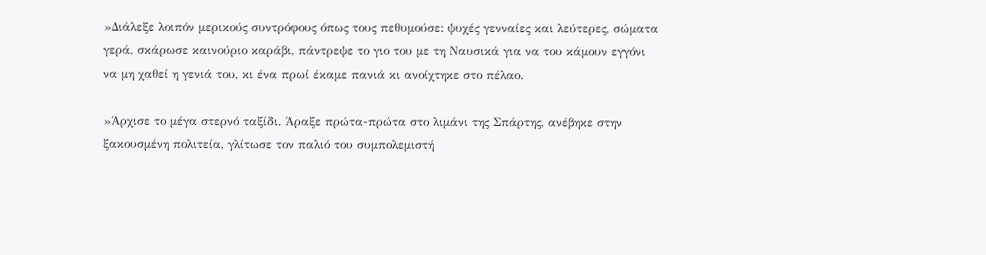»Διάλεξε λοιπόν μερικούς συντρόφους όπως τους πεθυμούσε: ψυχές γενναίες και λεύτερες, σώματα γερά, σκάρωσε καινούριο καράβι, πάντρεψε το γιο του με τη Ναυσικά για να του κάμουν εγγόνι να μη χαθεί η γενιά του, κι ένα πρωί έκαμε πανιά κι ανοίχτηκε στο πέλαο.

»Άρχισε το μέγα στερνό ταξίδι. Άραξε πρώτα-πρώτα στο λιμάνι της Σπάρτης, ανέβηκε στην ξακουσμένη πολιτεία, γλίτωσε τον παλιό του συμπολεμιστή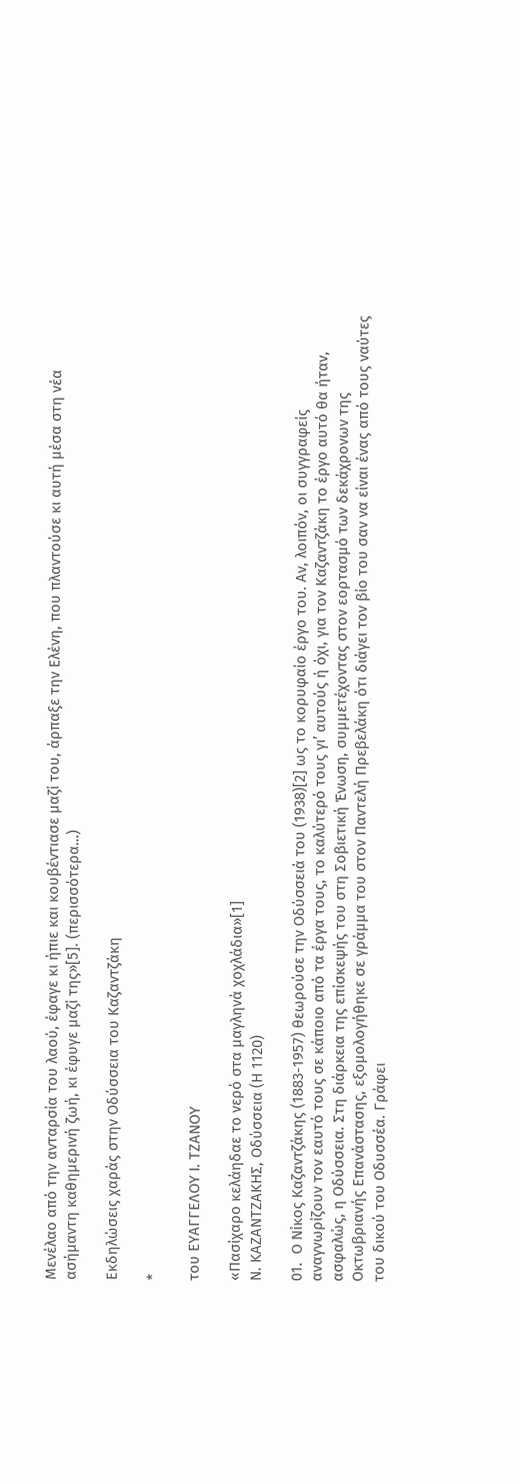Μενέλαο από την ανταρσία του λαού, έφαγε κι ήπιε και κουβέντιασε μαζί του, άρπαξε την Ελένη, που πλαντούσε κι αυτή μέσα στη νέα ασήμαντη καθημερινή ζωή, κι έφυγε μαζί της»[5]. (περισσότερα…)

Εκδηλώσεις χαράς στην Οδύσσεια του Καζαντζάκη

*

του ΕΥΑΓΓΕΛΟΥ Ι. ΤΖΑΝΟΥ

«Πασίχαρο κελάηδαε το νερό στα μαγληνά χοχλάδια»[1]
Ν. ΚΑΖΑΝΤΖΑΚΗΣ, Οδύσσεια (Η 1120)

01.  Ο Νίκος Καζαντζάκης (1883-1957) θεωρούσε την Οδύσσειά του (1938)[2] ως το κορυφαίο έργο του. Αν, λοιπόν, οι συγγραφείς αναγνωρίζουν τον εαυτό τους σε κάποιο από τα έργα τους, το καλύτερό τους γι’ αυτούς ή όχι, για τον Καζαντζάκη το έργο αυτό θα ήταν, ασφαλώς, η Οδύσσεια. Στη διάρκεια της επίσκεψής του στη Σοβιετική Ένωση, συμμετέχοντας στον εορτασμό των δεκάχρονων της Οκτωβριανής Επανάστασης, εξομολογήθηκε σε γράμμα του στον Παντελή Πρεβελάκη ότι διάγει τον βίο του σαν να είναι ένας από τους ναύτες του δικού του Οδυσσέα. Γράφει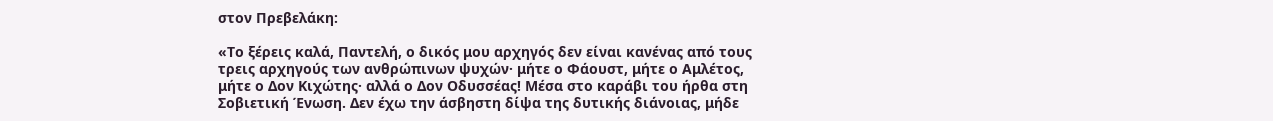στον Πρεβελάκη:

«Το ξέρεις καλά, Παντελή, ο δικός μου αρχηγός δεν είναι κανένας από τους τρεις αρχηγούς των ανθρώπινων ψυχών· μήτε ο Φάουστ, μήτε ο Αμλέτος, μήτε ο Δον Κιχώτης· αλλά ο Δον Οδυσσέας! Μέσα στο καράβι του ήρθα στη Σοβιετική Ένωση. Δεν έχω την άσβηστη δίψα της δυτικής διάνοιας, μήδε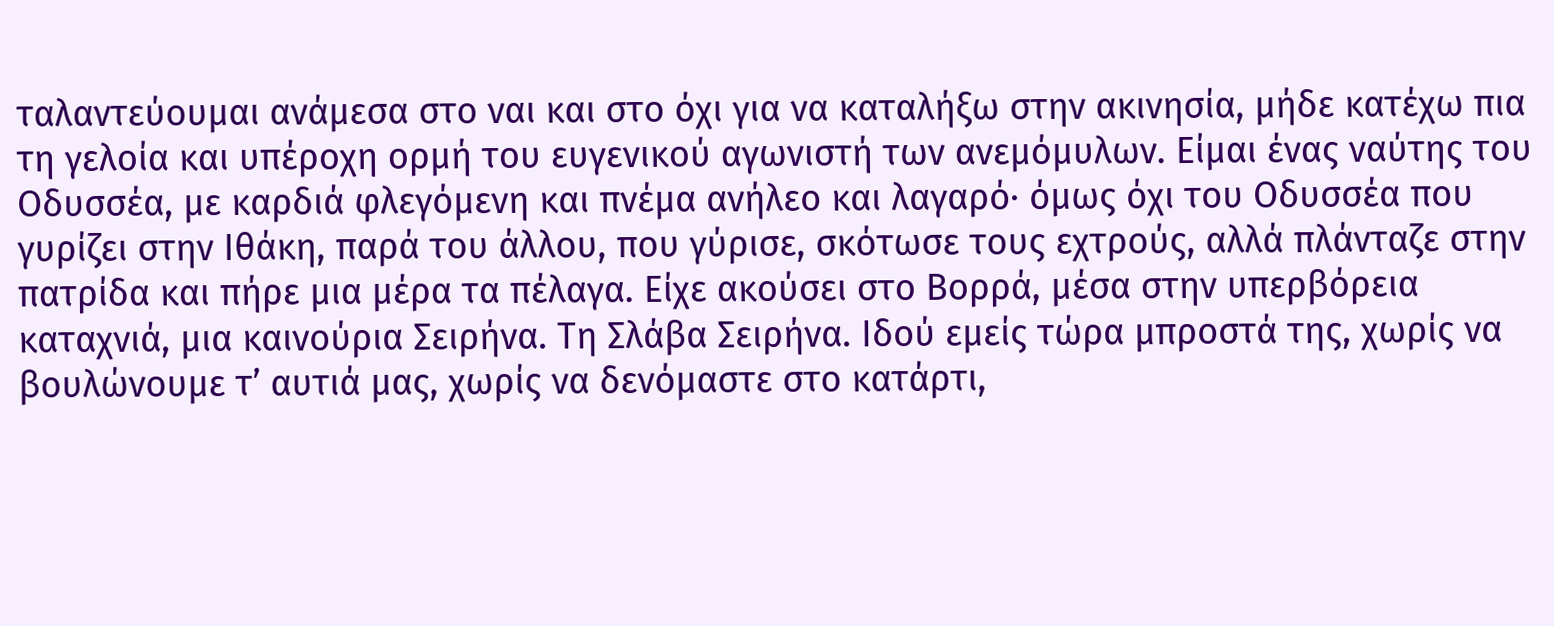ταλαντεύουμαι ανάμεσα στο ναι και στο όχι για να καταλήξω στην ακινησία, μήδε κατέχω πια τη γελοία και υπέροχη ορμή του ευγενικού αγωνιστή των ανεμόμυλων. Είμαι ένας ναύτης του Οδυσσέα, με καρδιά φλεγόμενη και πνέμα ανήλεο και λαγαρό· όμως όχι του Οδυσσέα που γυρίζει στην Ιθάκη, παρά του άλλου, που γύρισε, σκότωσε τους εχτρούς, αλλά πλάνταζε στην πατρίδα και πήρε μια μέρα τα πέλαγα. Είχε ακούσει στο Βορρά, μέσα στην υπερβόρεια καταχνιά, μια καινούρια Σειρήνα. Τη Σλάβα Σειρήνα. Ιδού εμείς τώρα μπροστά της, χωρίς να βουλώνουμε τ’ αυτιά μας, χωρίς να δενόμαστε στο κατάρτι,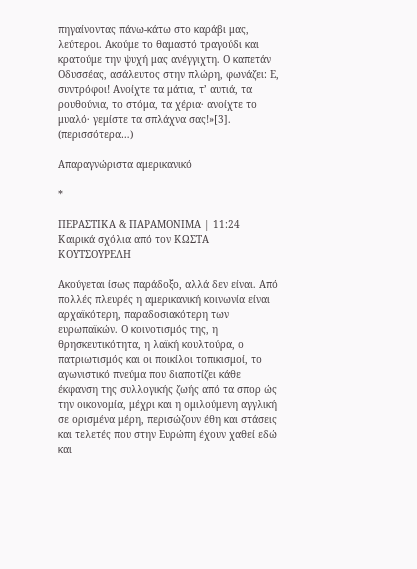πηγαίνοντας πάνω-κάτω στο καράβι μας, λεύτεροι. Ακούμε το θαμαστό τραγούδι και κρατούμε την ψυχή μας ανέγγιχτη. Ο καπετάν Οδυσσέας, ασάλευτος στην πλώρη, φωνάζει: Ε, συντρόφοι! Ανοίχτε τα μάτια, τ’ αυτιά, τα ρουθούνια, το στόμα, τα χέρια· ανοίχτε το μυαλό· γεμίστε τα σπλάχνα σας!»[3]. (περισσότερα…)

Απαραγνώριστα αμερικανικό

*

ΠΕΡΑΣΤΙΚΑ & ΠΑΡΑΜΟΝΙΜΑ | 11:24
Καιρικά σχόλια από τον ΚΩΣΤΑ ΚΟΥΤΣΟΥΡΕΛΗ

Ακούγεται ίσως παράδοξο, αλλά δεν είναι. Από πολλές πλευρές η αμερικανική κοινωνία είναι αρχαϊκότερη, παραδοσιακότερη των ευρωπαϊκών. Ο κοινοτισμός της, η θρησκευτικότητα, η λαϊκή κουλτούρα, ο πατριωτισμός και οι ποικίλοι τοπικισμοί, το αγωνιστικό πνεύμα που διαποτίζει κάθε έκφανση της συλλογικής ζωής από τα σπορ ώς την οικονομία, μέχρι και η ομιλούμενη αγγλική σε ορισμένα μέρη, περισώζουν έθη και στάσεις και τελετές που στην Ευρώπη έχουν χαθεί εδώ και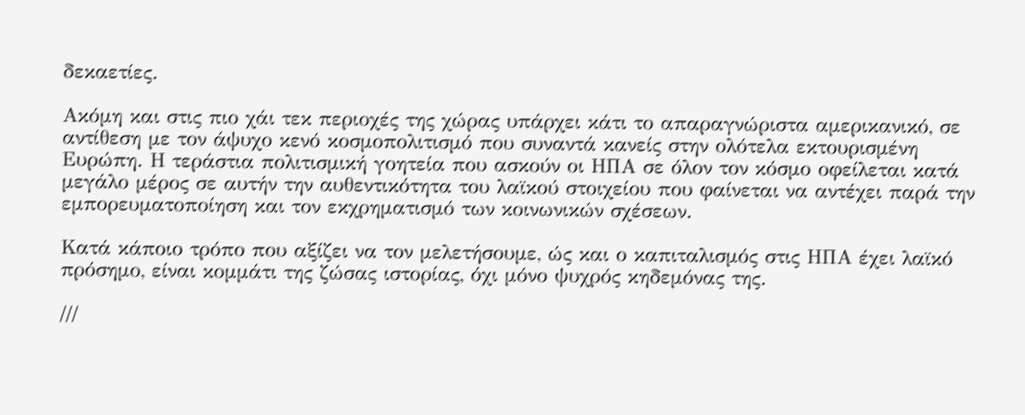δεκαετίες.

Ακόμη και στις πιο χάι τεκ περιοχές της χώρας υπάρχει κάτι το απαραγνώριστα αμερικανικό, σε αντίθεση με τον άψυχο κενό κοσμοπολιτισμό που συναντά κανείς στην ολότελα εκτουρισμένη Ευρώπη. Η τεράστια πολιτισμική γοητεία που ασκούν οι ΗΠΑ σε όλον τον κόσμο οφείλεται κατά μεγάλο μέρος σε αυτήν την αυθεντικότητα του λαϊκού στοιχείου που φαίνεται να αντέχει παρά την εμπορευματοποίηση και τον εκχρηματισμό των κοινωνικών σχέσεων.

Κατά κάποιο τρόπο που αξίζει να τον μελετήσουμε, ώς και ο καπιταλισμός στις ΗΠΑ έχει λαϊκό πρόσημο, είναι κομμάτι της ζώσας ιστορίας, όχι μόνο ψυχρός κηδεμόνας της.

///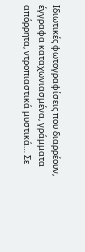Ιδιωτικές φωτογραφίσεις που διαρρέουν, έγγραφα καταχωνιασμένα, γράμματα απόρρητα, ντροπιαστικά μυστικά… Σε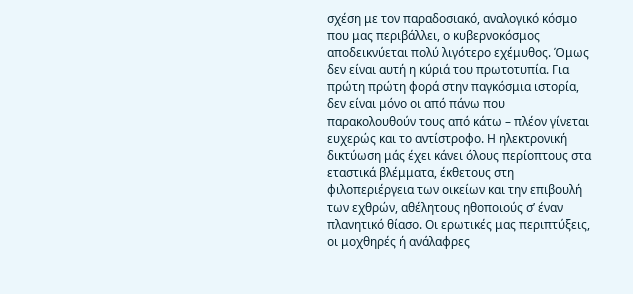σχέση με τον παραδοσιακό, αναλογικό κόσμο που μας περιβάλλει, ο κυβερνοκόσμος αποδεικνύεται πολύ λιγότερο εχέμυθος. Όμως δεν είναι αυτή η κύριά του πρωτοτυπία. Για πρώτη πρώτη φορά στην παγκόσμια ιστορία, δεν είναι μόνο οι από πάνω που παρακολουθούν τους από κάτω – πλέον γίνεται ευχερώς και το αντίστροφο. Η ηλεκτρονική δικτύωση μάς έχει κάνει όλους περίοπτους στα εταστικά βλέμματα, έκθετους στη φιλοπεριέργεια των οικείων και την επιβουλή των εχθρών, αθέλητους ηθοποιούς σ’ έναν πλανητικό θίασο. Οι ερωτικές μας περιπτύξεις, οι μοχθηρές ή ανάλαφρες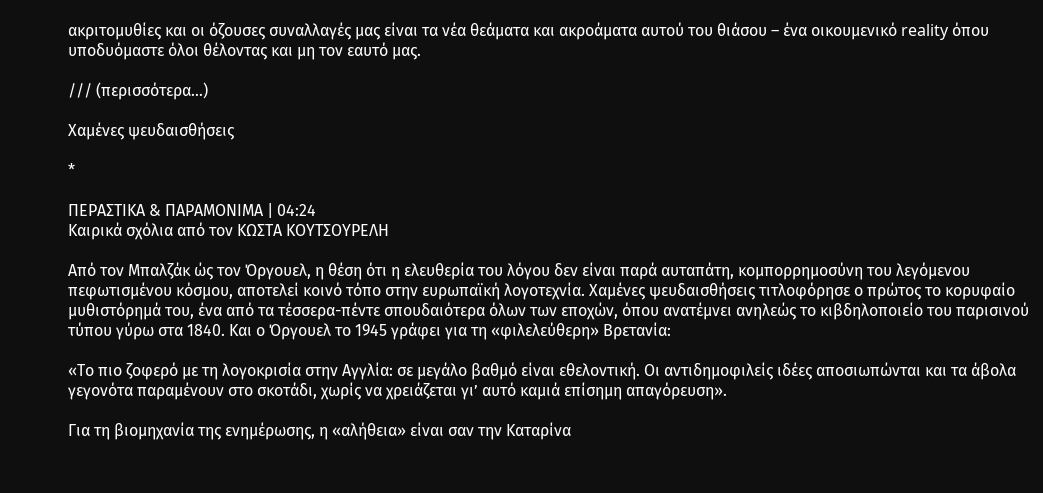ακριτομυθίες και οι όζουσες συναλλαγές μας είναι τα νέα θεάματα και ακροάματα αυτού του θιάσου – ένα οικουμενικό reality όπου υποδυόμαστε όλοι θέλοντας και μη τον εαυτό μας.

/// (περισσότερα…)

Χαμένες ψευδαισθήσεις

*

ΠΕΡΑΣΤΙΚΑ & ΠΑΡΑΜΟΝΙΜΑ | 04:24
Καιρικά σχόλια από τον ΚΩΣΤΑ ΚΟΥΤΣΟΥΡΕΛΗ

Από τον Μπαλζάκ ώς τον Όργουελ, η θέση ότι η ελευθερία του λόγου δεν είναι παρά αυταπάτη, κομπορρημοσύνη του λεγόμενου πεφωτισμένου κόσμου, αποτελεί κοινό τόπο στην ευρωπαϊκή λογοτεχνία. Χαμένες ψευδαισθήσεις τιτλοφόρησε ο πρώτος το κορυφαίο μυθιστόρημά του, ένα από τα τέσσερα-πέντε σπουδαιότερα όλων των εποχών, όπου ανατέμνει ανηλεώς το κιβδηλοποιείο του παρισινού τύπου γύρω στα 1840. Και ο Όργουελ το 1945 γράφει για τη «φιλελεύθερη» Βρετανία:

«Το πιο ζοφερό με τη λογοκρισία στην Αγγλία: σε μεγάλο βαθμό είναι εθελοντική. Οι αντιδημοφιλείς ιδέες αποσιωπώνται και τα άβολα γεγονότα παραμένουν στο σκοτάδι, χωρίς να χρειάζεται γι’ αυτό καμιά επίσημη απαγόρευση».

Για τη βιομηχανία της ενημέρωσης, η «αλήθεια» είναι σαν την Καταρίνα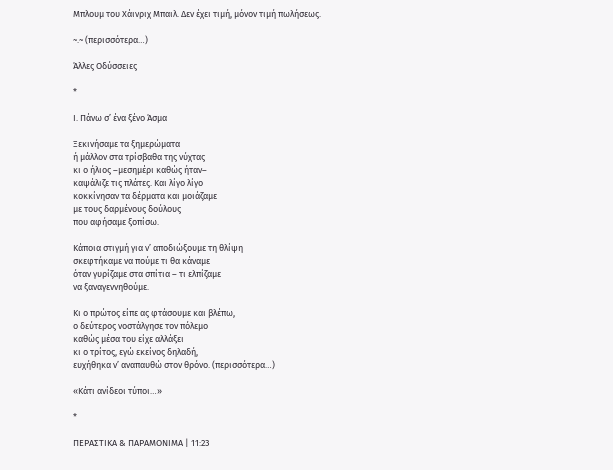Μπλουμ του Χάινριχ Μπαιλ. Δεν έχει τιμή, μόνον τιμή πωλήσεως.

~.~ (περισσότερα…)

Άλλες Οδύσσειες

*

Ι. Πάνω σ’ ένα ξένο Άσμα

Ξεκινήσαμε τα ξημερώματα
ή μάλλον στα τρίσβαθα της νύχτας
κι ο ήλιος –μεσημέρι καθώς ήταν–
καψάλιζε τις πλάτες. Και λίγο λίγο
κοκκίνησαν τα δέρματα και μοιάζαμε
με τους δαρμένους δούλους
που αφήσαμε ξοπίσω.

Κάποια στιγμή για ν’ αποδιώξουμε τη θλίψη
σκεφτήκαμε να πούμε τι θα κάναμε
όταν γυρίζαμε στα σπίτια – τι ελπίζαμε
να ξαναγεννηθούμε.

Κι ο πρώτος είπε ας φτάσουμε και βλέπω,
ο δεύτερος νοστάλγησε τον πόλεμο
καθώς μέσα του είχε αλλάξει
κι ο τρίτος, εγώ εκείνος δηλαδή,
ευχήθηκα ν’ αναπαυθώ στον θρόνο. (περισσότερα…)

«Κάτι ανίδεοι τύποι…»

*

ΠΕΡΑΣΤΙΚΑ & ΠΑΡΑΜΟΝΙΜΑ | 11:23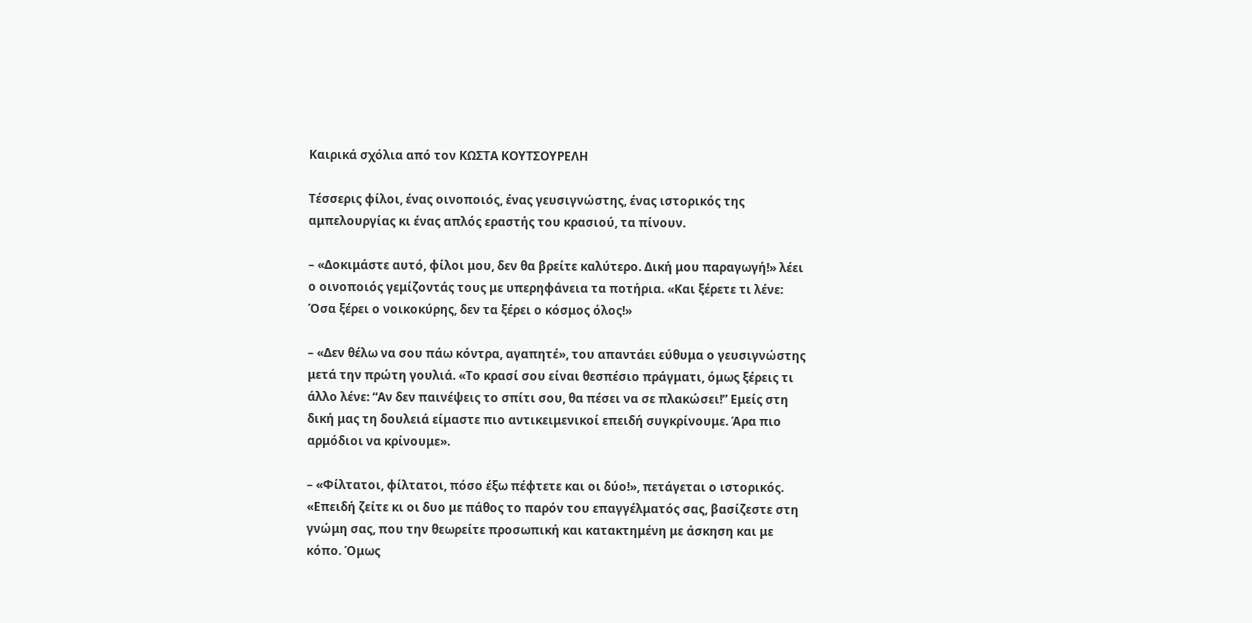Καιρικά σχόλια από τον ΚΩΣΤΑ ΚΟΥΤΣΟΥΡΕΛΗ

Τέσσερις φίλοι, ένας οινοποιός, ένας γευσιγνώστης, ένας ιστορικός της αμπελουργίας κι ένας απλός εραστής του κρασιού, τα πίνουν.

– «Δοκιμάστε αυτό, φίλοι μου, δεν θα βρείτε καλύτερο. Δική μου παραγωγή!» λέει ο οινοποιός γεμίζοντάς τους με υπερηφάνεια τα ποτήρια. «Και ξέρετε τι λένε: Όσα ξέρει ο νοικοκύρης, δεν τα ξέρει ο κόσμος όλος!»

– «Δεν θέλω να σου πάω κόντρα, αγαπητέ», του απαντάει εύθυμα ο γευσιγνώστης μετά την πρώτη γουλιά. «Το κρασί σου είναι θεσπέσιο πράγματι, όμως ξέρεις τι άλλο λένε: “Αν δεν παινέψεις το σπίτι σου, θα πέσει να σε πλακώσει!” Εμείς στη δική μας τη δουλειά είμαστε πιο αντικειμενικοί επειδή συγκρίνουμε. Άρα πιο αρμόδιοι να κρίνουμε».

– «Φίλτατοι, φίλτατοι, πόσο έξω πέφτετε και οι δύο!», πετάγεται ο ιστορικός. «Επειδή ζείτε κι οι δυο με πάθος το παρόν του επαγγέλματός σας, βασίζεστε στη γνώμη σας, που την θεωρείτε προσωπική και κατακτημένη με άσκηση και με κόπο. Όμως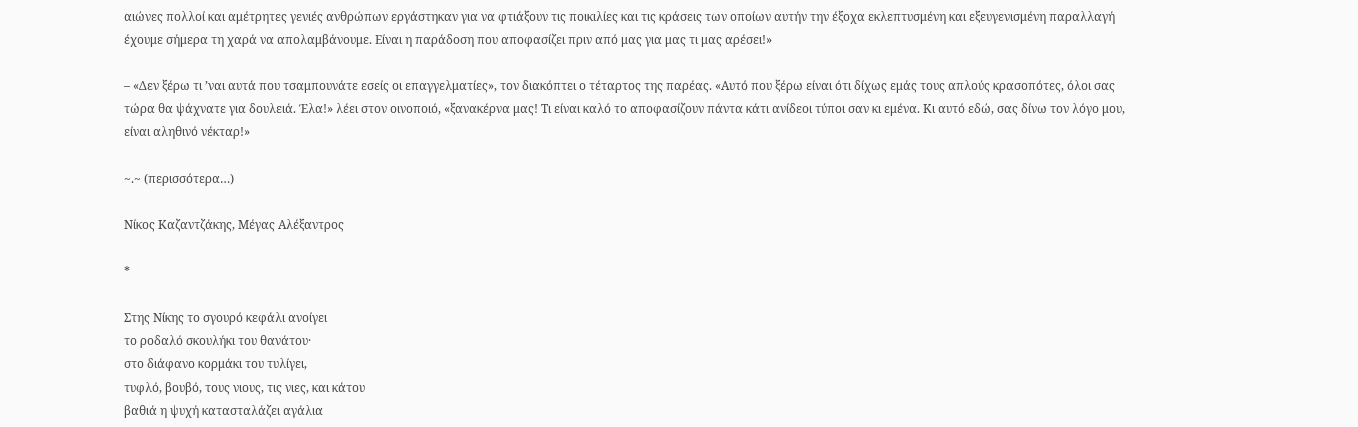αιώνες πολλοί και αμέτρητες γενιές ανθρώπων εργάστηκαν για να φτιάξουν τις ποικιλίες και τις κράσεις των οποίων αυτήν την έξοχα εκλεπτυσμένη και εξευγενισμένη παραλλαγή έχουμε σήμερα τη χαρά να απολαμβάνουμε. Είναι η παράδοση που αποφασίζει πριν από μας για μας τι μας αρέσει!»

– «Δεν ξέρω τι ’ναι αυτά που τσαμπουνάτε εσείς οι επαγγελματίες», τον διακόπτει ο τέταρτος της παρέας. «Αυτό που ξέρω είναι ότι δίχως εμάς τους απλούς κρασοπότες, όλοι σας τώρα θα ψάχνατε για δουλειά. Έλα!» λέει στον οινοποιό, «ξανακέρνα μας! Τι είναι καλό το αποφασίζουν πάντα κάτι ανίδεοι τύποι σαν κι εμένα. Κι αυτό εδώ, σας δίνω τον λόγο μου, είναι αληθινό νέκταρ!»

~.~ (περισσότερα…)

Νίκος Καζαντζάκης, Μέγας Αλέξαντρος

*

Στης Νίκης το σγουρό κεφάλι ανοίγει
το ροδαλό σκουλήκι του θανάτου·
στο διάφανο κορμάκι του τυλίγει,
τυφλό, βουβό, τους νιους, τις νιες, και κάτου
βαθιά η ψυχή κατασταλάζει αγάλια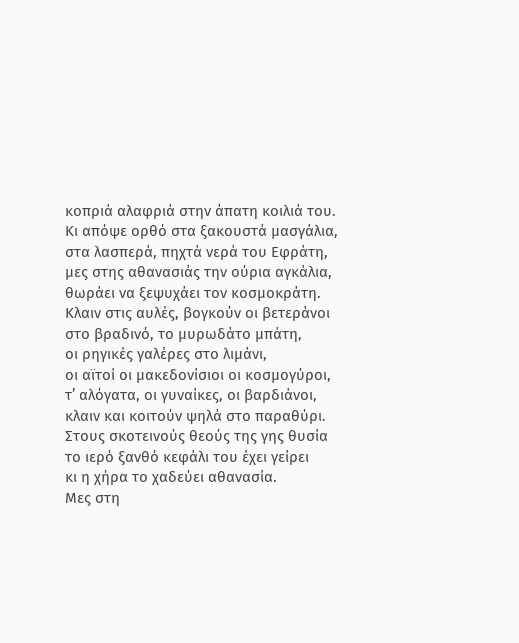κοπριά αλαφριά στην άπατη κοιλιά του.
Κι απόψε ορθό στα ξακουστά μασγάλια,
στα λασπερά, πηχτά νερά του Εφράτη,
μες στης αθανασιάς την ούρια αγκάλια,
θωράει να ξεψυχάει τον κοσμοκράτη.
Κλαιν στις αυλές, βογκούν οι βετεράνοι
στο βραδινό, το μυρωδάτο μπάτη,
οι ρηγικές γαλέρες στο λιμάνι,
οι αϊτοί οι μακεδονίσιοι οι κοσμογύροι,
τ’ αλόγατα, οι γυναίκες, οι βαρδιάνοι,
κλαιν και κοιτούν ψηλά στο παραθύρι.
Στους σκοτεινούς θεούς της γης θυσία
το ιερό ξανθό κεφάλι του έχει γείρει
κι η χήρα το χαδεύει αθανασία.
Μες στη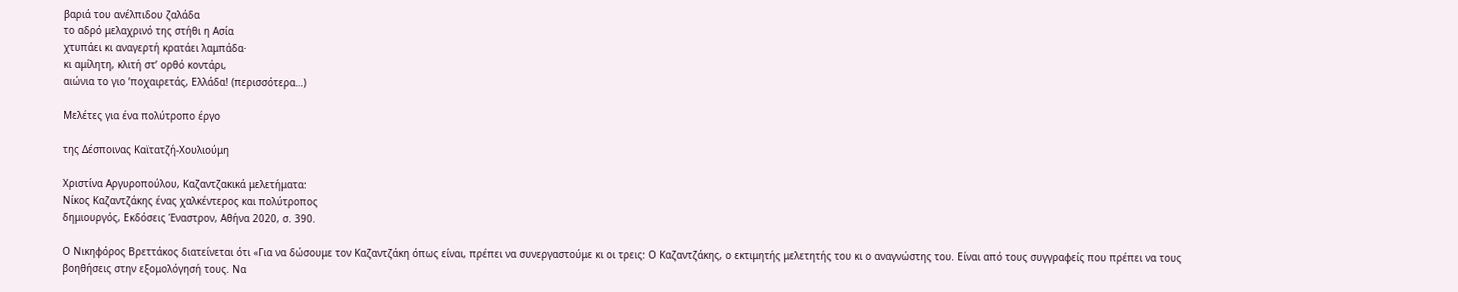βαριά του ανέλπιδου ζαλάδα
το αδρό μελαχρινό της στήθι η Ασία
χτυπάει κι αναγερτή κρατάει λαμπάδα·
κι αμίλητη, κλιτή στ’ ορθό κοντάρι,
αιώνια το γιο ’ποχαιρετάς, Ελλάδα! (περισσότερα…)

Μελέτες για ένα πολύτροπο έργο

της Δέσποινας Καϊτατζή-Χουλιούμη

Χριστίνα Αργυροπούλου, Καζαντζακικά μελετήματα:
Νίκος Καζαντζάκης ένας χαλκέντερος και πολύτροπος
δημιουργός, Εκδόσεις Έναστρον, Αθήνα 2020, σ. 390.

Ο Νικηφόρος Βρεττάκος διατείνεται ότι «Για να δώσουμε τον Καζαντζάκη όπως είναι, πρέπει να συνεργαστούμε κι οι τρεις: Ο Καζαντζάκης, ο εκτιμητής μελετητής του κι ο αναγνώστης του. Είναι από τους συγγραφείς που πρέπει να τους βοηθήσεις στην εξομολόγησή τους. Να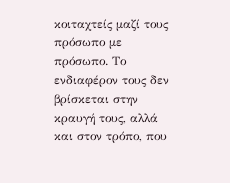κοιταχτείς μαζί τους πρόσωπο με πρόσωπο. Το ενδιαφέρον τους δεν βρίσκεται στην κραυγή τους, αλλά και στον τρόπο, που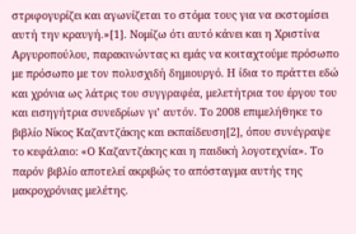στριφογυρίζει και αγωνίζεται το στόμα τους για να εκστομίσει αυτή την κραυγή.»[1]. Νομίζω ότι αυτό κάνει και η Χριστίνα Αργυροπούλου, παρακινώντας κι εμάς να κοιταχτούμε πρόσωπο με πρόσωπο με τον πολυσχιδή δημιουργό. Η ίδια το πράττει εδώ και χρόνια ως λάτρις του συγγραφέα, μελετήτρια του έργου του και εισηγήτρια συνεδρίων γι’ αυτόν. Το 2008 επιμελήθηκε το βιβλίο Νίκος Καζαντζάκης και εκπαίδευση[2], όπου συνέγραψε το κεφάλαιο: «Ο Καζαντζάκης και η παιδική λογοτεχνία». Το παρόν βιβλίο αποτελεί ακριβώς το απόσταγμα αυτής της μακροχρόνιας μελέτης.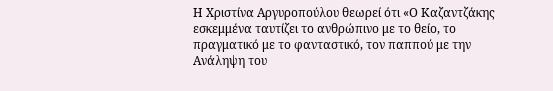Η Χριστίνα Αργυροπούλου θεωρεί ότι «Ο Καζαντζάκης εσκεμμένα ταυτίζει το ανθρώπινο με το θείο, το πραγματικό με το φανταστικό, τον παππού με την Ανάληψη του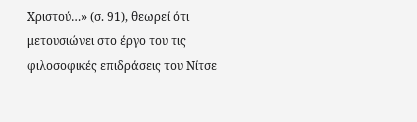Χριστού…» (σ. 91), θεωρεί ότι μετουσιώνει στο έργο του τις φιλοσοφικές επιδράσεις του Νίτσε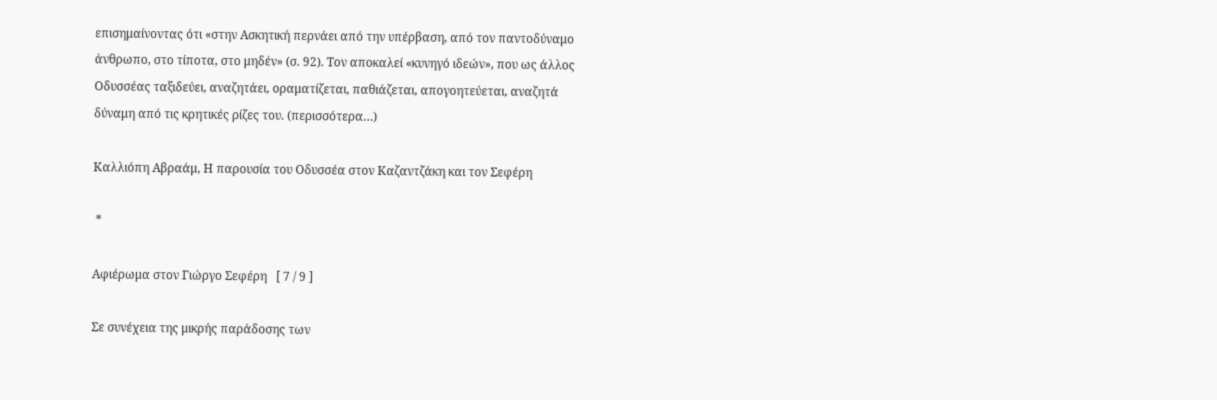επισημαίνοντας ότι «στην Ασκητική περνάει από την υπέρβαση, από τον παντοδύναμο άνθρωπο, στο τίποτα, στο μηδέν» (σ. 92). Τον αποκαλεί «κυνηγό ιδεών», που ως άλλος Οδυσσέας ταξιδεύει, αναζητάει, οραματίζεται, παθιάζεται, απογοητεύεται, αναζητά δύναμη από τις κρητικές ρίζες του. (περισσότερα…)

Καλλιόπη Αβραάμ, Η παρουσία του Οδυσσέα στον Καζαντζάκη και τον Σεφέρη

 *

Αφιέρωμα στον Γιώργο Σεφέρη   [ 7 / 9 ]

Σε συνέχεια της μικρής παράδοσης των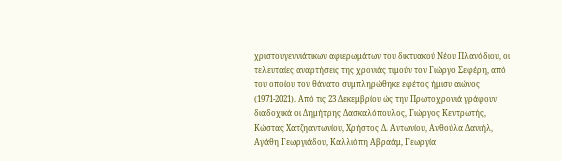χριστουγεννιάτικων αφιερωμάτων του δικτυακού Νέου Πλανόδιου, οι τελευταίες αναρτήσεις της χρονιάς τιμούν τον Γιώργο Σεφέρη, από του οποίου τον θάνατο συμπληρώθηκε εφέτος ήμισυ αιώνος (1971-2021). Από τις 23 Δεκεμβρίου ώς την Πρωτοχρονιά γράφουν διαδοχικά οι Δημήτρης Δασκαλόπουλος, Γιώργος Κεντρωτής, Κώστας Χατζηαντωνίου, Χρήστος Δ. Αντωνίου, Ανθούλα Δανιήλ, Αγάθη Γεωργιάδου, Καλλιόπη Αβραάμ, Γεωργία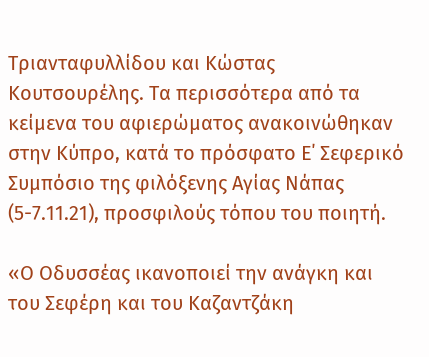Τριανταφυλλίδου και Κώστας Κουτσουρέλης. Τα περισσότερα από τα κείμενα του αφιερώματος ανακοινώθηκαν στην Κύπρο, κατά το πρόσφατο Ε΄ Σεφερικό Συμπόσιο της φιλόξενης Αγίας Νάπας (5-7.11.21), προσφιλούς τόπου του ποιητή.

«Ο Οδυσσέας ικανοποιεί την ανάγκη και του Σεφέρη και του Καζαντζάκη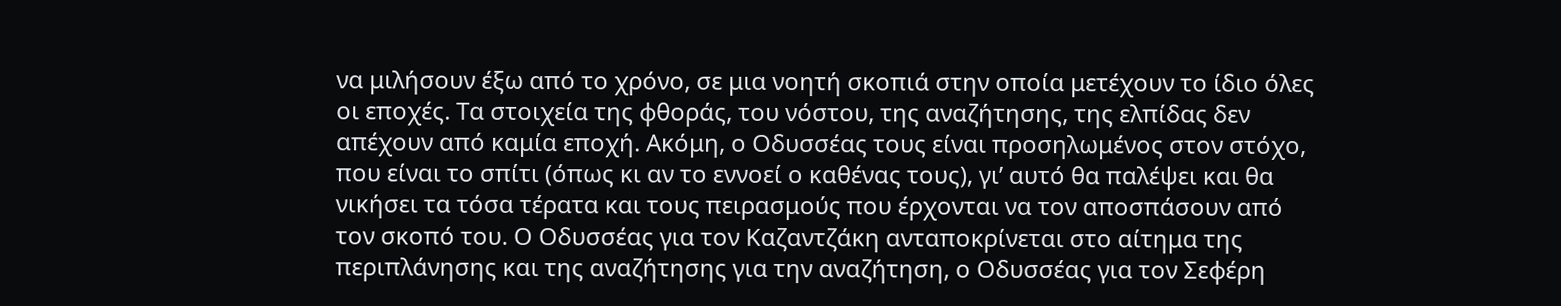να μιλήσουν έξω από το χρόνο, σε μια νοητή σκοπιά στην οποία μετέχουν το ίδιο όλες οι εποχές. Τα στοιχεία της φθοράς, του νόστου, της αναζήτησης, της ελπίδας δεν απέχουν από καμία εποχή. Ακόμη, ο Οδυσσέας τους είναι προσηλωμένος στον στόχο, που είναι το σπίτι (όπως κι αν το εννοεί ο καθένας τους), γι’ αυτό θα παλέψει και θα νικήσει τα τόσα τέρατα και τους πειρασμούς που έρχονται να τον αποσπάσουν από τον σκοπό του. Ο Οδυσσέας για τον Καζαντζάκη ανταποκρίνεται στο αίτημα της περιπλάνησης και της αναζήτησης για την αναζήτηση, ο Οδυσσέας για τον Σεφέρη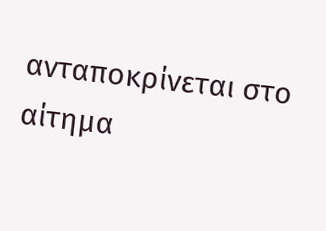ανταποκρίνεται στο αίτημα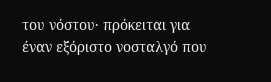του νόστου· πρόκειται για έναν εξόριστο νοσταλγό που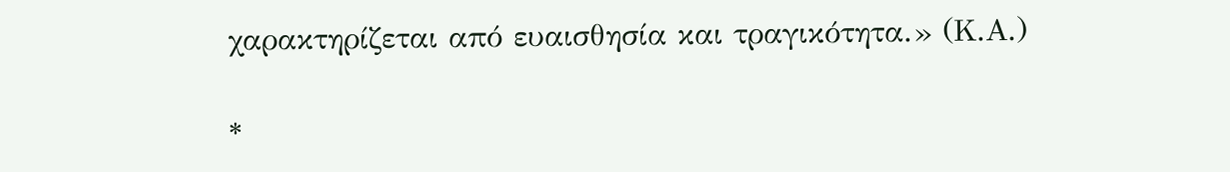χαρακτηρίζεται από ευαισθησία και τραγικότητα.» (Κ.Α.)

*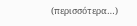(περισσότερα…)